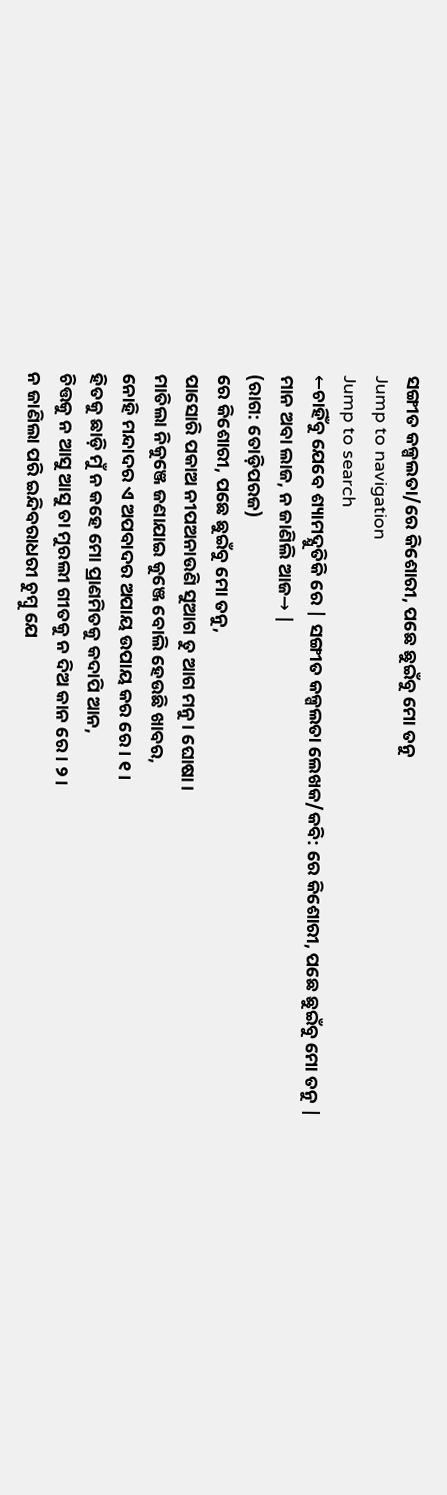ସଙ୍ଗୀତ କଳ୍ପଲତା/ରେ କିଶୋରୀ, ପଛେ ଛୁଇଁବୁ ମୋ ତନୁ
Jump to navigation
Jump to search
←ଚାହିଁବୁ ଯେବେ ଶ୍ୟାମଦ୍ଯୁତିକି ରେ | ସଙ୍ଗୀତ କଳ୍ପଲତା ଲେଖକ/କବି: ରେ କିଶୋରୀ, ପଛେ ଛୁଇଁବୁ ମୋ ତନୁ |
ମାନ ଅବା ଲାଜ, ନ ଜାଣିଲି ଆଜ→ |
(ରାଗ: ତୋଡ଼ିପରଜ)
ରେ କିଶୋରୀ, ପଛେ ଛୁଇଁବୁ ମୋ ତନୁ,
ପାସୋରି ପକାଅ ନୀପଅନାଉଣି ସୁଆଗ ତୁ ଆଗ ମନୁ। ଘୋଷା।
ମାତିଲା ନିକୁଞ୍ଜେ ଜଣାଯାଇ କୁଞ୍ଜେ ବୋଲି ହେଉଛି ଖାବର,
ନୋହି ମନ୍ଦାଦର ଏ ଅପବାଦର ଅପାୟ ଉପାୟ କର ରେ। ୧।
ହିତକୁ ଛାଡ଼ି ମୁଁ ନ କହେ ମୋ ପ୍ରାଣମିତକୁ କଦାପି ଆନ,
ଚିତ୍ତକୁ ନ ଆସୁ ଆସୁ ତା ମୁରଲୀ ଗୀତକୁ ନ ଦିଅ କାନ ରେ। ୨।
ନ ଜାଣିଲା ପରି ଇନ୍ଦିବରାଧରୀ ଚୁମ୍ବୁ ଯେ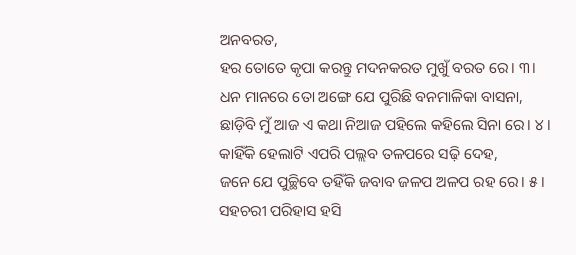ଅନବରତ,
ହର ତୋତେ କୃପା କରନ୍ତୁ ମଦନକରତ ମୁଖୁଁ ବରତ ରେ। ୩।
ଧନ ମାନରେ ତୋ ଅଙ୍ଗେ ଯେ ପୁରିଛି ବନମାଳିକା ବାସନା,
ଛାଡ଼ିବି ମୁଁ ଆଜ ଏ କଥା ନିଆଜ ପହିଲେ କହିଲେ ସିନା ରେ। ୪।
କାହିଁକି ହେଲାଟି ଏପରି ପଲ୍ଲବ ତଳପରେ ସଢ଼ି ଦେହ,
ଜନେ ଯେ ପୁଚ୍ଛିବେ ତହିଁକି ଜବାବ ଜଳପ ଅଳପ ରହ ରେ। ୫।
ସହଚରୀ ପରିହାସ ହସି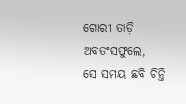ଗୋରୀ ତାଡ଼ି ଅବତଂସଫୁଲେ,
ସେ ସମୟ ଛବି ଚିନ୍ତି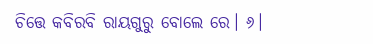ଚିତ୍ତେ କବିରବି ରାୟଗୁରୁ ବୋଲେ ରେ। ୬।